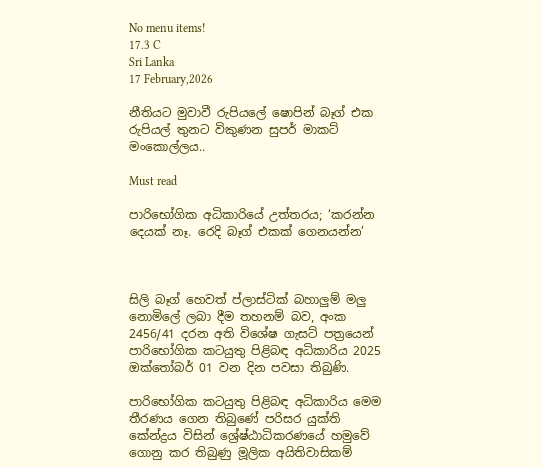No menu items!
17.3 C
Sri Lanka
17 February,2026

නීතියට මුවාවී රුපියලේ ෂොපින් බෑග් එක රුපියල් තුනට විකුණන සුපර් මාකට් මංකොල්ලය..

Must read

පාරිභෝගික අධිකාරියේ උත්තරය; ‘කරන්න දෙයක් නෑ. රෙදි බෑග් එකක් ගෙනයන්න’



සිලි බෑග් හෙවත් ප්ලාස්ටික් බහාලු‍ම් මලු‍ නොමිලේ ලබා දීම තහනම් බව, අංක 2456/41 දරන අති විශේෂ ගැසට් පත්‍රයෙන් පාරිභෝගික කටයුතු පිළිබඳ අධිකාරිය 2025 ඔක්තෝබර් 01 වන දින පවසා තිබුණි.

පාරිභෝගික කටයුතු පිළිබඳ අධිකාරිය මෙම තීරණය ගෙන තිබුණේ පරිසර යුක්ති කේන්ද්‍රය විසින් ශ්‍රේෂ්ඨාධිකරණයේ හමුවේ ගොනු කර තිබුණු මූලික අයිතිවාසිකම්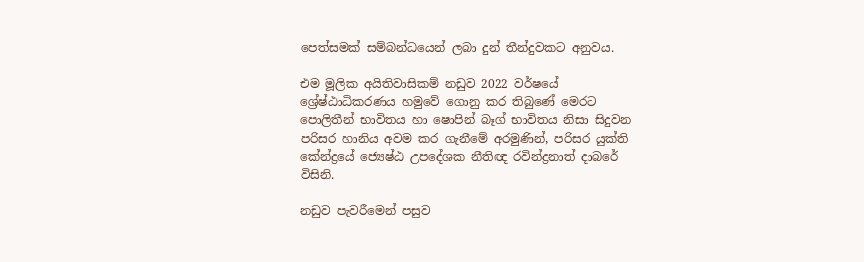පෙත්සමක් සම්බන්ධයෙන් ලබා දුන් තීන්දුවකට අනුවය.

එම මූලික අයිතිවාසිකම් නඩුව 2022 වර්ෂයේ ශ්‍රේෂ්ඨාධිකරණය හමුවේ ගොනු කර තිබුණේ මෙරට පොලිතීන් භාවිතය හා ෂොපින් බෑග් භාවිතය නිසා සිදුවන පරිසර හානිය අවම කර ගැනීමේ අරමුණින්, පරිසර යුක්ති කේන්ද්‍රයේ ජ්‍යෙෂ්ඨ උපදේශක නීතිඥ රවින්ද්‍රනාත් දාබරේ විසිනි.

නඩුව පැවරීමෙන් පසුව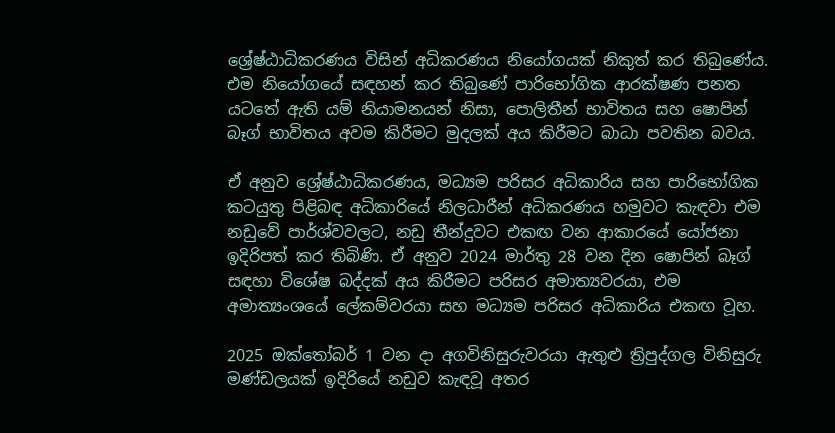ශ්‍රේෂ්ඨාධිකරණය විසින් අධිකරණය නියෝගයක් නිකුත් කර තිබුණේය. එම නියෝගයේ සඳහන් කර තිබුණේ පාරිභෝගික ආරක්ෂණ පනත යටතේ ඇති යම් නියාමනයන් නිසා, පොලිතීන් භාවිතය සහ ෂොපින් බෑග් භාවිතය අවම කිරීමට මුදලක් අය කිරීමට බාධා පවතින බවය.

ඒ අනුව ශ්‍රේෂ්ඨාධිකරණය, මධ්‍යම පරිසර අධිකාරිය සහ පාරිභෝගික කටයුතු පිළිබඳ අධිකාරියේ නිලධාරීන් අධිකරණය හමුවට කැඳවා එම නඩුවේ පාර්ශ්වවලට, නඩු තීන්දුවට එකඟ වන ආකාරයේ යෝජනා ඉදිරිපත් කර තිබිණි. ඒ අනුව 2024 මාර්තු 28 වන දින ෂොපින් බෑග් සඳහා විශේෂ බද්දක් අය කිරීමට පරිසර අමාත්‍යවරයා, එම අමාත්‍යංශයේ ලේකම්වරයා සහ මධ්‍යම පරිසර අධිකාරිය එකඟ වූහ.

2025 ඔක්තෝබර් 1 වන දා අගවිනිසුරුවරයා ඇතුළු ත්‍රිපුද්ගල විනිසුරු මණ්ඩලයක් ඉදිරියේ නඩුව කැඳවූ අතර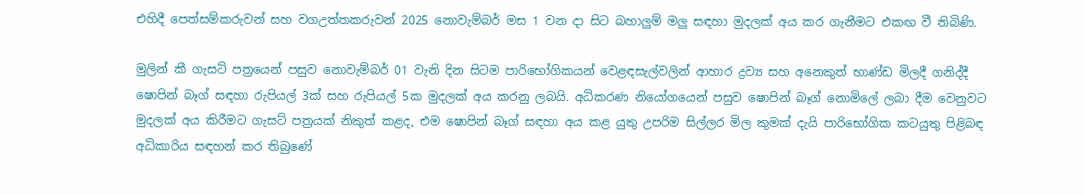එහිදී පෙත්සම්කරුවන් සහ වගඋත්තකරුවන් 2025 නොවැම්බර් මස 1 වන දා සිට බහාලු‍ම් මලු‍ සඳහා මුදලක් අය කර ගැනීමට එකඟ වී තිබිණි.

මුලින් කී ගැසට් පත්‍රයෙන් පසුව නොවැම්බර් 01 වැනි දින සිටම පාරිභෝගිකයන් වෙළඳසැල්වලින් ආහාර ද්‍රව්‍ය සහ අනෙකුත් භාණ්ඩ මිලදී ගනිද්දී ෂොපින් බෑග් සඳහා රුපියල් 3ක් සහ රුපියල් 5ක මුදලක් අය කරනු ලබයි. අධිකරණ නියෝගයෙන් පසුව ෂොපින් බෑග් නොමිලේ ලබා දීම වෙනුවට මුදලක් අය කිරීමට ගැසට් පත්‍රයක් නිකුත් කළද, එම ෂොපින් බෑග් සඳහා අය කළ යුතු උපරිම සිල්ලර මිල කුමක් දැයි පාරිභෝගික කටයුතු පිළිබඳ අධිකාරිය සඳහන් කර තිබුණේ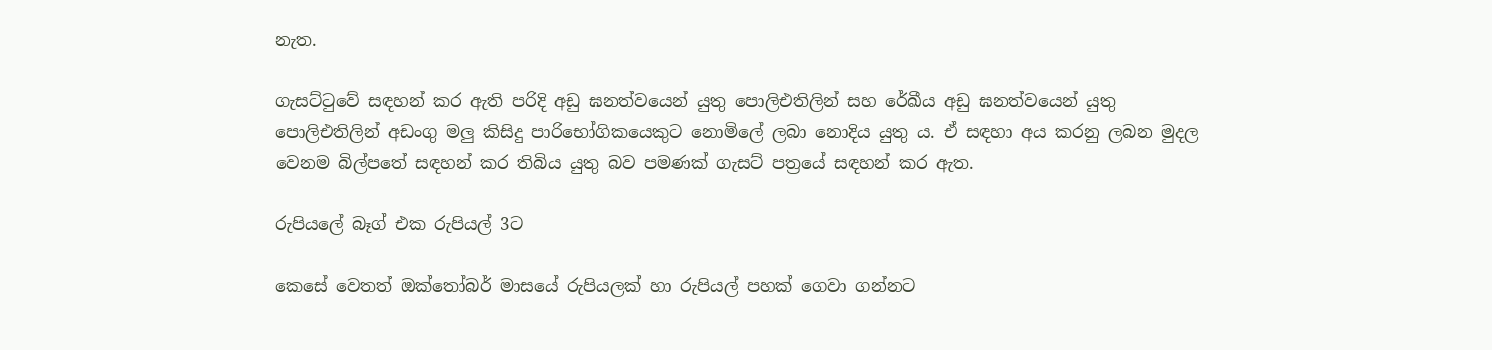නැත.

ගැසට්ටුවේ සඳහන් කර ඇති පරිදි අඩු ඝනත්වයෙන් යුතු පොලිඑතිලින් සහ රේඛීය අඩු ඝනත්වයෙන් යුතු පොලිඑතිලින් අඩංගු මලු‍ කිසිදු පාරිභෝගිකයෙකුට නොමිලේ ලබා නොදිය යුතු ය. ඒ සඳහා අය කරනු ලබන මුදල වෙනම බිල්පතේ සඳහන් කර තිබිය යුතු බව පමණක් ගැසට් පත්‍රයේ සඳහන් කර ඇත.

රුපියලේ බෑග් එක රුපියල් 3ට

කෙසේ වෙතත් ඔක්තෝබර් මාසයේ රුපියලක් හා රුපියල් පහක් ගෙවා ගන්නට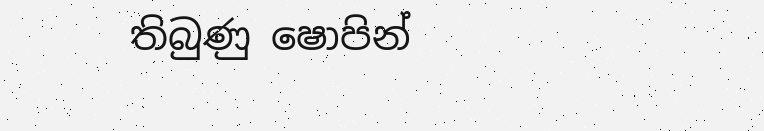තිබුණු ෂොපින්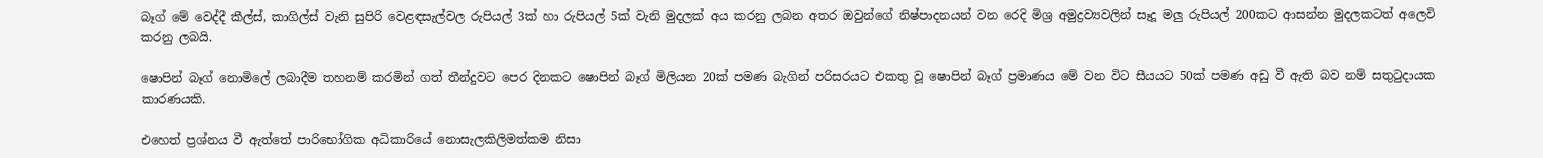බෑග් මේ වෙද්දී කීල්ස්, කාගිල්ස් වැනි සුපිරි වෙළඳසැල්වල රුපියල් 3ක් හා රුපියල් 5ක් වැනි මුදලක් අය කරනු ලබන අතර ඔවුන්ගේ නිෂ්පාදනයන් වන රෙදි මිශ්‍ර අමුද්‍රව්‍යවලින් සෑදූ මලු රුපියල් 200කට ආසන්න මුදලකටත් අලෙවි කරනු ලබයි.

ෂොපින් බෑග් නොමිලේ ලබාදීම තහනම් කරමින් ගත් තීන්දුවට පෙර දිනකට ෂොපින් බෑග් මිලියන 20ක් පමණ බැගින් පරිසරයට එකතු වූ ෂොපින් බෑග් ප්‍රමාණය මේ වන විට සීයයට 50ක් පමණ අඩු වී ඇති බව නම් සතුටුදායක කාරණයකි.

එහෙත් ප්‍රශ්නය වී ඇත්තේ පාරිභෝගික අධිකාරියේ නොසැලකිලිමත්කම නිසා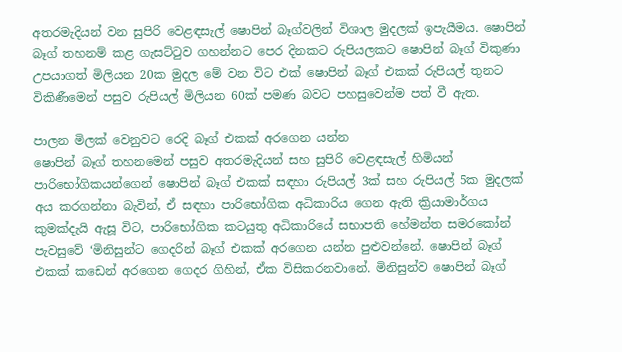අතරමැදියන් වන සුපිරි වෙළඳසැල් ෂොපින් බෑග්වලින් විශාල මුදලක් ඉපැයීමය. ෂොපින් බෑග් තහනම් කළ ගැසට්ටුව ගහන්නට පෙර දිනකට රුපියලකට ෂොපින් බෑග් විකුණා උපයාගත් මිලියන 20ක මුදල මේ වන විට එක් ෂොපින් බෑග් එකක් රුපියල් තුනට විකිණීමෙන් පසුව රුපියල් මිලියන 60ක් පමණ බවට පහසුවෙන්ම පත් වී ඇත.

පාලන මිලක් වෙනුවට රෙදි බෑග් එකක් අරගෙන යන්න
ෂොපින් බෑග් තහනමෙන් පසුව අතරමැදියන් සහ සුපිරි වෙළඳසැල් හිමියන් පාරිභෝගිකයන්ගෙන් ෂොපින් බෑග් එකක් සඳහා රුපියල් 3ක් සහ රුපියල් 5ක මුදලක් අය කරගන්නා බැවින්, ඒ සඳහා පාරිභෝගික අධිකාරිය ගෙන ඇති ක්‍රියාමාර්ගය කුමක්දැයි ඇසූ විට, පාරිභෝගික කටයුතු අධිකාරියේ සභාපති හේමන්ත සමරකෝන් පැවසුවේ ‘මිනිසුන්ට ගෙදරින් බෑග් එකක් අරගෙන යන්න පුළුවන්නේ. ෂොපින් බෑග් එකක් කඩෙන් අරගෙන ගෙදර ගිහින්, ඒක විසිකරනවානේ. මිනිසුන්ව ෂොපින් බෑග්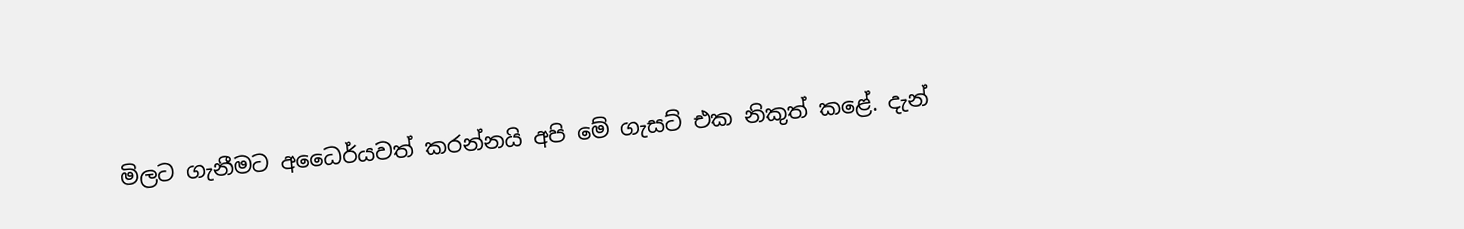මිලට ගැනීමට අධෛර්යවත් කරන්නයි අපි මේ ගැසට් එක නිකුත් කළේ. දැන්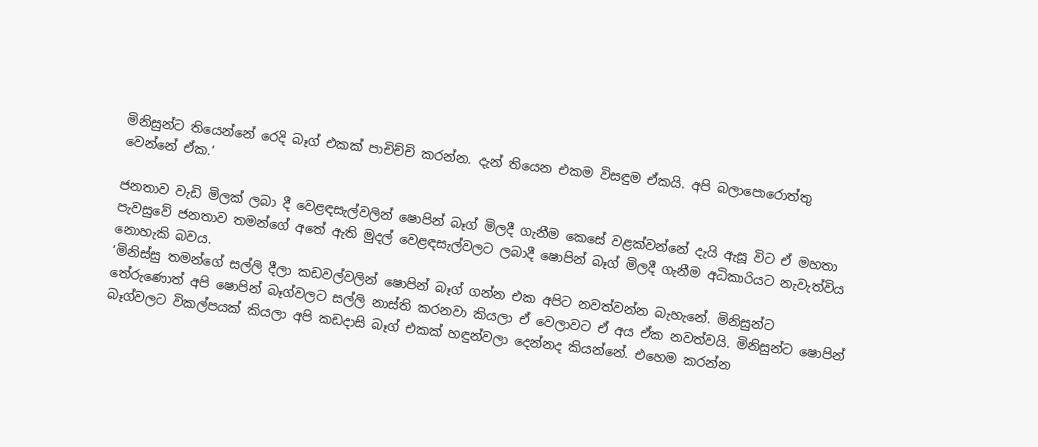මිනිසුන්ට තියෙන්නේ රෙදි බෑග් එකක් පාචිච්චි කරන්න. දැන් තියෙන එකම විසඳුම ඒකයි. අපි බලාපොරොත්තු වෙන්නේ ඒක.’

ජනතාව වැඩි මිලක් ලබා දී වෙළඳසැල්වලින් ෂොපින් බෑග් මිලදී ගැනීම කෙසේ වළක්වන්නේ දැයි ඇසූ විට ඒ මහතා පැවසුවේ ජනතාව තමන්ගේ අතේ ඇති මුදල් වෙළඳසැල්වලට ලබාදී ෂොපින් බෑග් මිලදී ගැනීම අධිකාරියට නැවැත්විය නොහැකි බවය.
‘මිනිස්සු තමන්ගේ සල්ලි දීලා කඩවල්වලින් ෂොපින් බෑග් ගන්න එක අපිට නවත්වන්න බැහැනේ. මිනිසුන්ට තේරුණොත් අපි ෂොපින් බෑග්වලට සල්ලි නාස්ති කරනවා කියලා ඒ වෙලාවට ඒ අය ඒක නවත්වයි. මිනිසුන්ට ෂොපින් බෑග්වලට විකල්පයක් කියලා අපි කඩදාසි බෑග් එකක් හඳුන්වලා දෙන්නද කියන්නේ. එහෙම කරන්න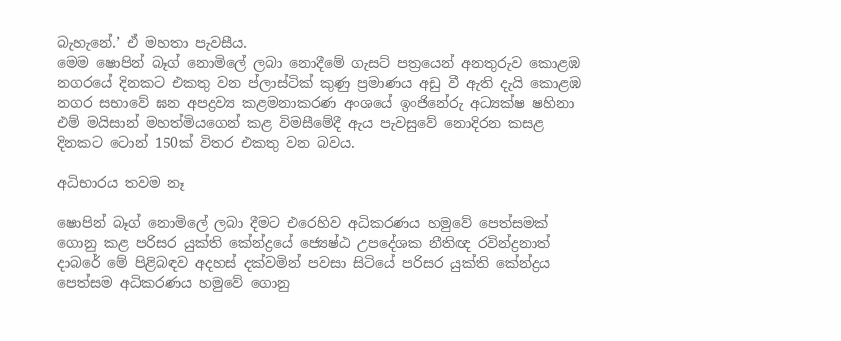බැහැනේ.’ ඒ මහතා පැවසීය.
මෙම ෂොපින් බෑග් නොමිලේ ලබා නොදීමේ ගැසට් පත්‍රයෙන් අනතුරුව කොළඹ නගරයේ දිනකට එකතු වන ප්ලාස්ටික් කුණු ප්‍රමාණය අඩු වී ඇති දැයි කොළඹ නගර සභාවේ ඝන අපද්‍රව්‍ය කළමනාකරණ අංශයේ ඉංජිනේරු අධ්‍යක්ෂ ෂහිනා එම් මයිසාන් මහත්මියගෙන් කළ විමසීමේදී ඇය පැවසුවේ නොදිරන කසළ දිනකට ටොන් 150ක් විතර එකතු වන බවය.

අධිභාරය තවම නෑ

ෂොපින් බෑග් නොමිලේ ලබා දීමට එරෙහිව අධිකරණය හමුවේ පෙත්සමක් ගොනු කළ පරිසර යුක්ති කේන්ද්‍රයේ ජ්‍යෙෂ්ඨ උපදේශක නීතිඥ රවින්ද්‍රනාත් දාබරේ මේ පිළිබඳව අදහස් දක්වමින් පවසා සිටියේ පරිසර යුක්ති කේන්ද්‍රය පෙත්සම අධිකරණය හමුවේ ගොනු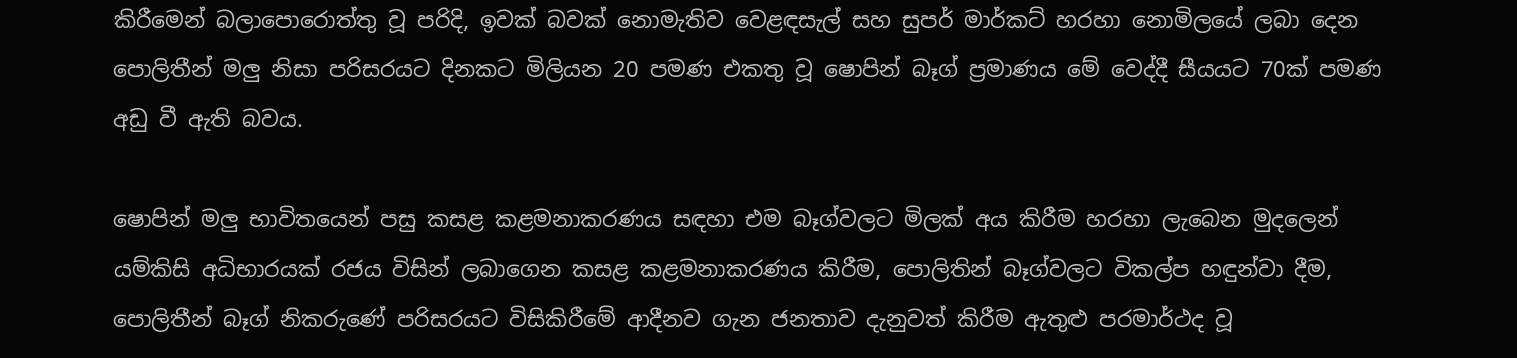කිරීමෙන් බලාපොරොත්තු වූ පරිදි, ඉවක් බවක් නොමැතිව වෙළඳසැල් සහ සුපර් මාර්කට් හරහා නොමිලයේ ලබා දෙන පොලිතීන් මලු නිසා පරිසරයට දිනකට මිලියන 20 පමණ එකතු වූ ෂොපින් බෑග් ප්‍රමාණය මේ වෙද්දී සීයයට 70ක් පමණ අඩු වී ඇති බවය.

ෂොපින් මලු‍ භාවිතයෙන් පසු කසළ කළමනාකරණය සඳහා එම බෑග්වලට මිලක් අය කිරීම හරහා ලැබෙන මුදලෙන් යම්කිසි අධිභාරයක් රජය විසින් ලබාගෙන කසළ කළමනාකරණය කිරීම, පොලිතින් බෑග්වලට විකල්ප හඳුන්වා දීම, පොලිතීන් බෑග් නිකරුණේ පරිසරයට විසිකිරීමේ ආදීනව ගැන ජනතාව දැනුවත් කිරීම ඇතුළු පරමාර්ථද වූ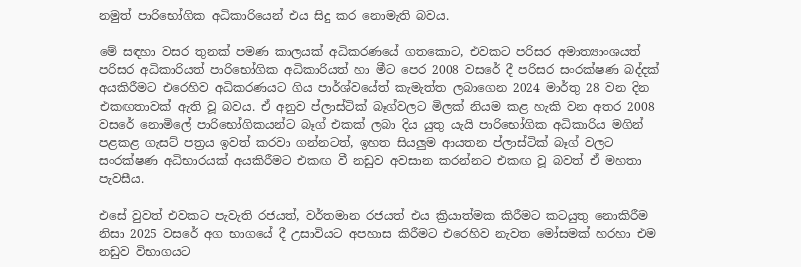නමුත් පාරිභෝගික අධිකාරියෙන් එය සිදු කර නොමැති බවය.

මේ සඳහා වසර තුනක් පමණ කාලයක් අධිකරණයේ ගතකොට, එවකට පරිසර අමාත්‍යාංශයත් පරිසර අධිකාරියත් පාරිභෝගික අධිකාරියත් හා මීට පෙර 2008 වසරේ දී පරිසර සංරක්ෂණ බද්දක් අයකිරීමට එරෙහිව අධිකරණයට ගිය පාර්ශ්වයේත් කැමැත්ත ලබාගෙන 2024 මාර්තු 28 වන දින එකඟතාවක් ඇති වූ බවය. ඒ අනුව ප්ලාස්ටික් බෑග්වලට මිලක් නියම කළ හැකි වන අතර 2008 වසරේ නොමිලේ පාරිභෝගිකයන්ට බෑග් එකක් ලබා දිය යුතු යැයි පාරිභෝගික අධිකාරිය මගින් පළකළ ගැසට් පත්‍රය ඉවත් කරවා ගන්නටත්, ඉහත සියලු‍ම ආයතන ප්ලාස්ටික් බෑග් වලට සංරක්ෂණ අධිභාරයක් අයකිරීමට එකඟ වී නඩුව අවසාන කරන්නට එකඟ වූ බවත් ඒ මහතා පැවසීය.

එසේ වුවත් එවකට පැවැති රජයත්, වර්තමාන රජයත් එය ක්‍රියාත්මක කිරීමට කටයුතු නොකිරීම නිසා 2025 වසරේ අග භාගයේ දී උසාවියට අපහාස කිරීමට එරෙහිව නැවත මෝසමක් හරහා එම නඩුව විභාගයට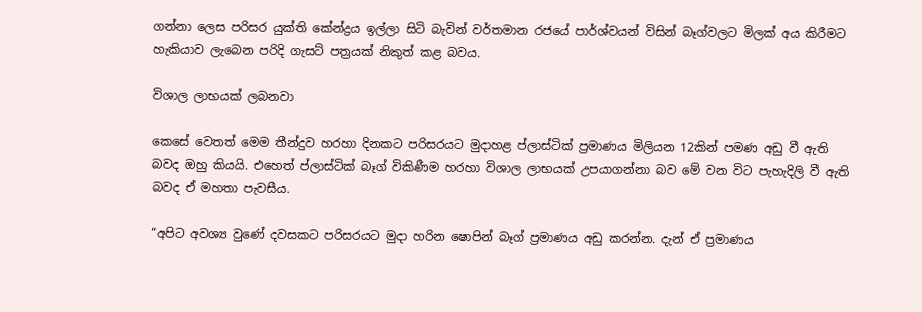ගන්නා ලෙස පරිසර යුක්ති කේන්ද්‍රය ඉල්ලා සිටි බැවින් වර්තමාන රජයේ පාර්ශ්වයන් විසින් බෑග්වලට මිලක් අය කිරීමට හැකියාව ලැබෙන පරිදි ගැසට් පත්‍රයක් නිකුත් කළ බවය.

විශාල ලාභයක් ලබනවා

කෙසේ වෙතත් මෙම තීන්දුව හරහා දිනකට පරිසරයට මුදාහළ ප්ලාස්ටික් ප්‍රමාණය මිලියන 12කින් පමණ අඩු වී ඇති බවද ඔහු කියයි. එහෙත් ප්ලාස්ටික් බෑග් විකිණීම හරහා විශාල ලාභයක් උපයාගන්නා බව මේ වන විට පැහැදිලි වී ඇති බවද ඒ මහතා පැවසීය.

“අපිට අවශ්‍ය වුණේ දවසකට පරිසරයට මුදා හරින ෂොපින් බෑග් ප්‍රමාණය අඩු කරන්න. දැන් ඒ ප්‍රමාණය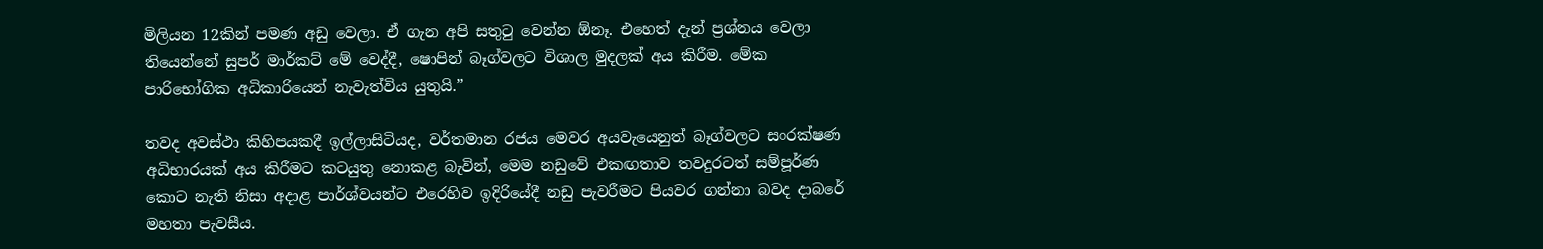මිලියන 12කින් පමණ අඩු වෙලා. ඒ ගැන අපි සතුටු වෙන්න ඕනෑ. එහෙත් දැන් ප්‍රශ්නය වෙලා තියෙන්නේ සුපර් මාර්කට් මේ වෙද්දී, ෂොපින් බෑග්වලට විශාල මුදලක් අය කිරීම. මේක පාරිභෝගික අධිකාරියෙන් නැවැත්විය යුතුයි.”

තවද අවස්ථා කිහිපයකදී ඉල්ලාසිටියද, වර්තමාන රජය මෙවර අයවැයෙනුත් බෑග්වලට සංරක්ෂණ අධිභාරයක් අය කිරීමට කටයුතු නොකළ බැවින්, මෙම නඩුවේ එකඟතාව තවදුරටත් සම්පූර්ණ කොට නැති නිසා අදාළ පාර්ශ්වයන්ට එරෙහිව ඉදිරියේදී නඩු පැවරීමට පියවර ගන්නා බවද දාබරේ මහතා පැවසීය.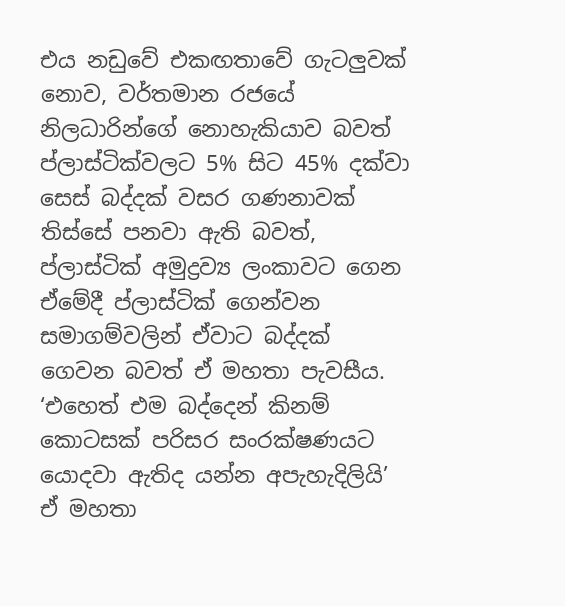එය නඩුවේ එකඟතාවේ ගැටලු‍වක් නොව, වර්තමාන රජයේ නිලධාරින්ගේ නොහැකියාව බවත් ප්ලාස්ටික්වලට 5% සිට 45% දක්වා සෙස් බද්දක් වසර ගණනාවක් තිස්සේ පනවා ඇති බවත්, ප්ලාස්ටික් අමුද්‍රව්‍ය ලංකාවට ගෙන ඒමේදී ප්ලාස්ටික් ගෙන්වන සමාගම්වලින් ඒවාට බද්දක් ගෙවන බවත් ඒ මහතා පැවසීය. ‘එහෙත් එම බද්දෙන් කිනම් කොටසක් පරිසර සංරක්ෂණයට යොදවා ඇතිද යන්න අපැහැදිලියි’ ඒ මහතා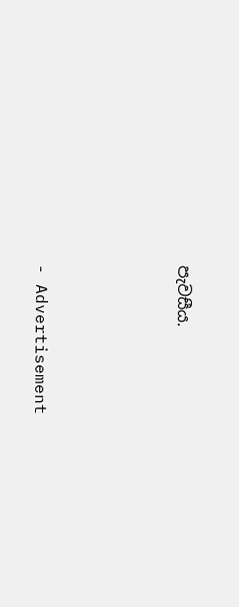පැවසීය.





- Advertisement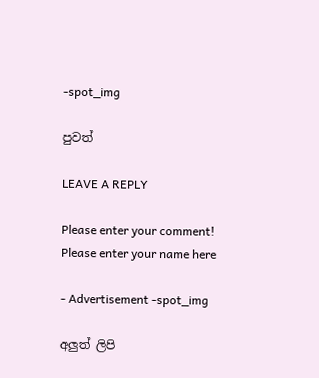-spot_img

පුවත්

LEAVE A REPLY

Please enter your comment!
Please enter your name here

- Advertisement -spot_img

අලුත් ලිපි